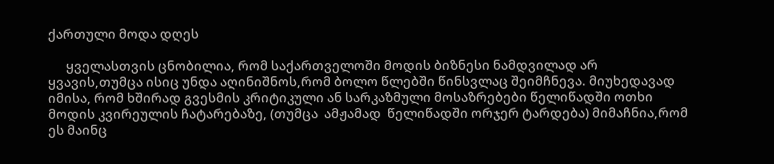ქართული მოდა დღეს

      ყველასთვის ცნობილია, რომ საქართველოში მოდის ბიზნესი ნამდვილად არ ყვავის,თუმცა ისიც უნდა აღინიშნოს,რომ ბოლო წლებში წინსვლაც შეიმჩნევა. მიუხედავად იმისა, რომ ხშირად გვესმის კრიტიკული ან სარკაზმული მოსაზრებები წელიწადში ოთხი მოდის კვირეულის ჩატარებაზე, (თუმცა  ამჟამად  წელიწადში ორჯერ ტარდება) მიმაჩნია,რომ ეს მაინც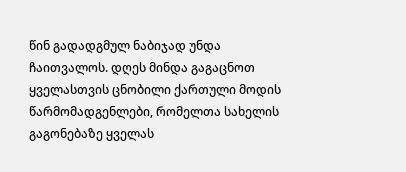წინ გადადგმულ ნაბიჯად უნდა ჩაითვალოს. დღეს მინდა გაგაცნოთ ყველასთვის ცნობილი ქართული მოდის წარმომადგენლები, რომელთა სახელის გაგონებაზე ყველას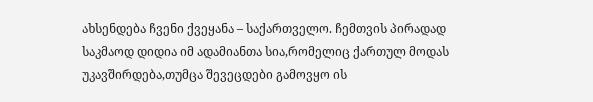ახსენდება ჩვენი ქვეყანა – საქართველო. ჩემთვის პირადად საკმაოდ დიდია იმ ადამიანთა სია,რომელიც ქართულ მოდას უკავშირდება,თუმცა შევეცდები გამოვყო ის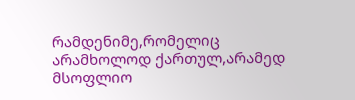რამდენიმე,რომელიც არამხოლოდ ქართულ,არამედ მსოფლიო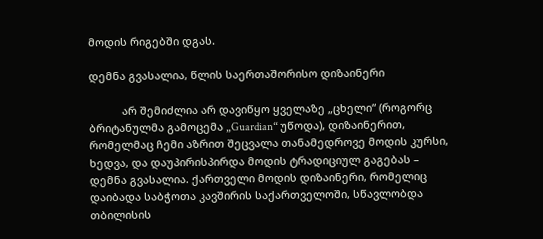მოდის რიგებში დგას.

დემნა გვასალია, წლის საერთაშორისო დიზაინერი

           არ შემიძლია არ დავიწყო ყველაზე „ცხელი“ (როგორც ბრიტანულმა გამოცემა „Guardian“ უწოდა), დიზაინერით, რომელმაც ჩემი აზრით შეცვალა თანამედროვე მოდის კურსი, ხედვა, და დაუპირისპირდა მოდის ტრადიციულ გაგებას – დემნა გვასალია. ქართველი მოდის დიზაინერი, რომელიც დაიბადა საბჭოთა კავშირის საქართველოში, სწავლობდა თბილისის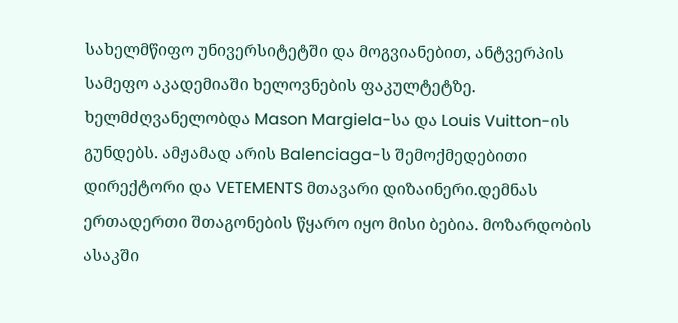სახელმწიფო უნივერსიტეტში და მოგვიანებით, ანტვერპის სამეფო აკადემიაში ხელოვნების ფაკულტეტზე. ხელმძღვანელობდა Mason Margiela-სა და Louis Vuitton-ის გუნდებს. ამჟამად არის Balenciaga-ს შემოქმედებითი დირექტორი და VETEMENTS მთავარი დიზაინერი.დემნას ერთადერთი შთაგონების წყარო იყო მისი ბებია. მოზარდობის ასაკში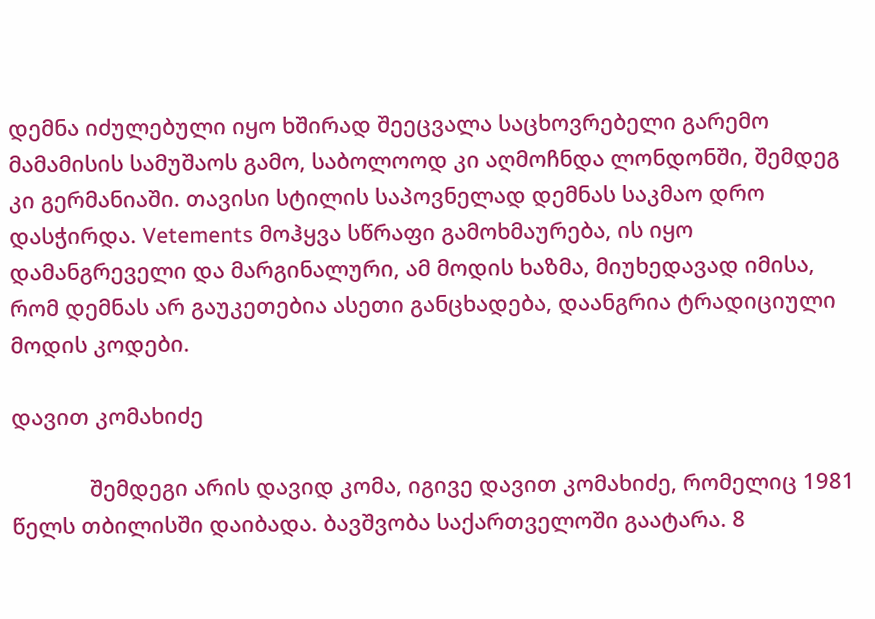დემნა იძულებული იყო ხშირად შეეცვალა საცხოვრებელი გარემო მამამისის სამუშაოს გამო, საბოლოოდ კი აღმოჩნდა ლონდონში, შემდეგ კი გერმანიაში. თავისი სტილის საპოვნელად დემნას საკმაო დრო დასჭირდა. Vetements მოჰყვა სწრაფი გამოხმაურება, ის იყო დამანგრეველი და მარგინალური, ამ მოდის ხაზმა, მიუხედავად იმისა, რომ დემნას არ გაუკეთებია ასეთი განცხადება, დაანგრია ტრადიციული მოდის კოდები.

დავით კომახიძე

             შემდეგი არის დავიდ კომა, იგივე დავით კომახიძე, რომელიც 1981 წელს თბილისში დაიბადა. ბავშვობა საქართველოში გაატარა. 8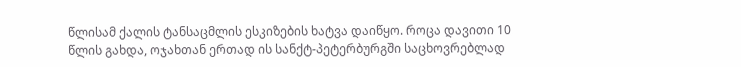წლისამ ქალის ტანსაცმლის ესკიზების ხატვა დაიწყო. როცა დავითი 10 წლის გახდა, ოჯახთან ერთად ის სანქტ-პეტერბურგში საცხოვრებლად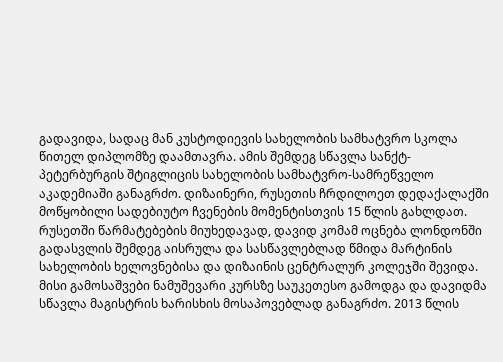გადავიდა, სადაც მან კუსტოდიევის სახელობის სამხატვრო სკოლა წითელ დიპლომზე დაამთავრა. ამის შემდეგ სწავლა სანქტ-პეტერბურგის შტიგლიცის სახელობის სამხატვრო-სამრეწველო აკადემიაში განაგრძო. დიზაინერი, რუსეთის ჩრდილოეთ დედაქალაქში მოწყობილი სადებიუტო ჩვენების მომენტისთვის 15 წლის გახლდათ. რუსეთში წარმატებების მიუხედავად, დავიდ კომამ ოცნება ლონდონში გადასვლის შემდეგ აისრულა და სასწავლებლად წმიდა მარტინის სახელობის ხელოვნებისა და დიზაინის ცენტრალურ კოლეჯში შევიდა. მისი გამოსაშვები ნამუშევარი კურსზე საუკეთესო გამოდგა და დავიდმა სწავლა მაგისტრის ხარისხის მოსაპოვებლად განაგრძო. 2013 წლის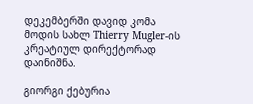დეკემბერში დავიდ კომა მოდის სახლ Thierry Mugler-ის კრეატიულ დირექტორად დაინიშნა.

გიორგი ქებურია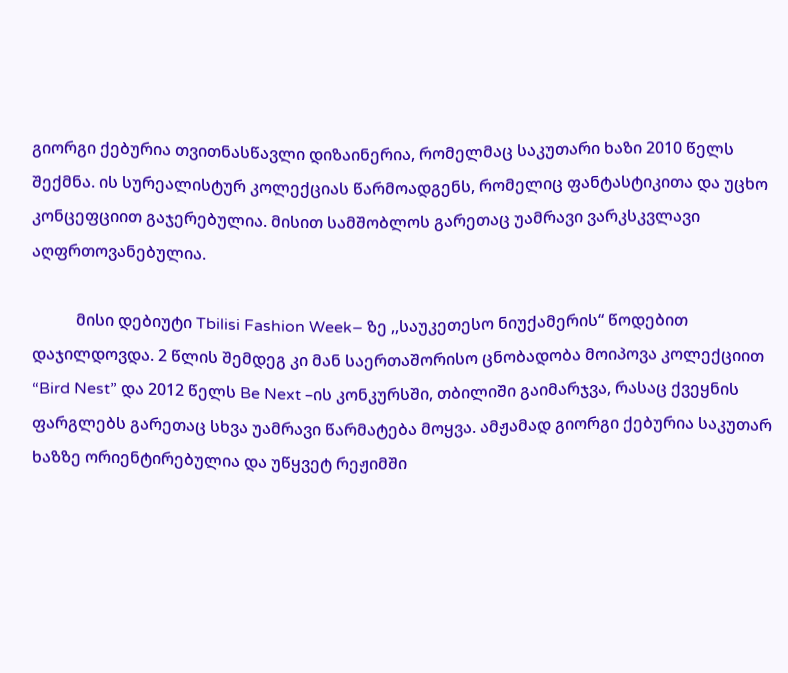გიორგი ქებურია თვითნასწავლი დიზაინერია, რომელმაც საკუთარი ხაზი 2010 წელს შექმნა. ის სურეალისტურ კოლექციას წარმოადგენს, რომელიც ფანტასტიკითა და უცხო კონცეფციით გაჯერებულია. მისით სამშობლოს გარეთაც უამრავი ვარკსკვლავი აღფრთოვანებულია.

           მისი დებიუტი Tbilisi Fashion Week– ზე ,,საუკეთესო ნიუქამერის“ წოდებით დაჯილდოვდა. 2 წლის შემდეგ კი მან საერთაშორისო ცნობადობა მოიპოვა კოლექციით “Bird Nest” და 2012 წელს Be Next –ის კონკურსში, თბილიში გაიმარჯვა, რასაც ქვეყნის ფარგლებს გარეთაც სხვა უამრავი წარმატება მოყვა. ამჟამად გიორგი ქებურია საკუთარ ხაზზე ორიენტირებულია და უწყვეტ რეჟიმში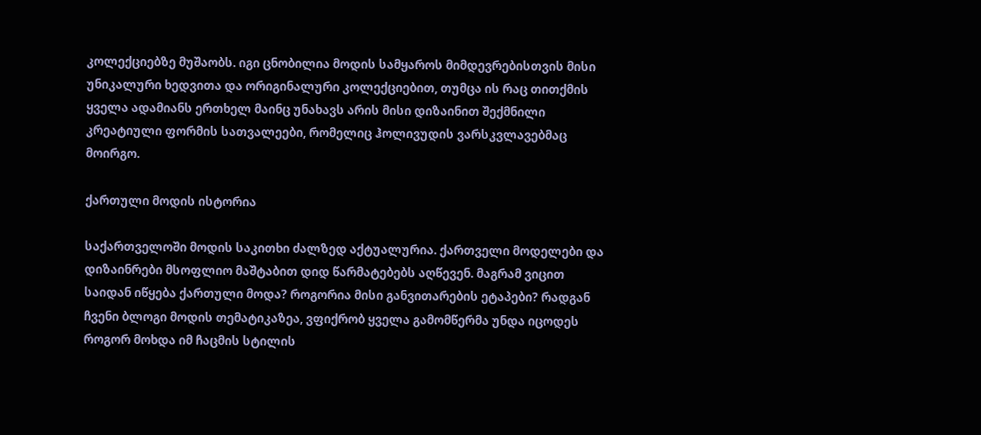კოლექციებზე მუშაობს. იგი ცნობილია მოდის სამყაროს მიმდევრებისთვის მისი უნიკალური ხედვითა და ორიგინალური კოლექციებით, თუმცა ის რაც თითქმის ყველა ადამიანს ერთხელ მაინც უნახავს არის მისი დიზაინით შექმნილი კრეატიული ფორმის სათვალეები, რომელიც ჰოლივუდის ვარსკვლავებმაც მოირგო.

ქართული მოდის ისტორია

საქართველოში მოდის საკითხი ძალზედ აქტუალურია. ქართველი მოდელები და დიზაინრები მსოფლიო მაშტაბით დიდ წარმატებებს აღწევენ. მაგრამ ვიცით საიდან იწყება ქართული მოდა? როგორია მისი განვითარების ეტაპები? რადგან ჩვენი ბლოგი მოდის თემატიკაზეა, ვფიქრობ ყველა გამომწერმა უნდა იცოდეს როგორ მოხდა იმ ჩაცმის სტილის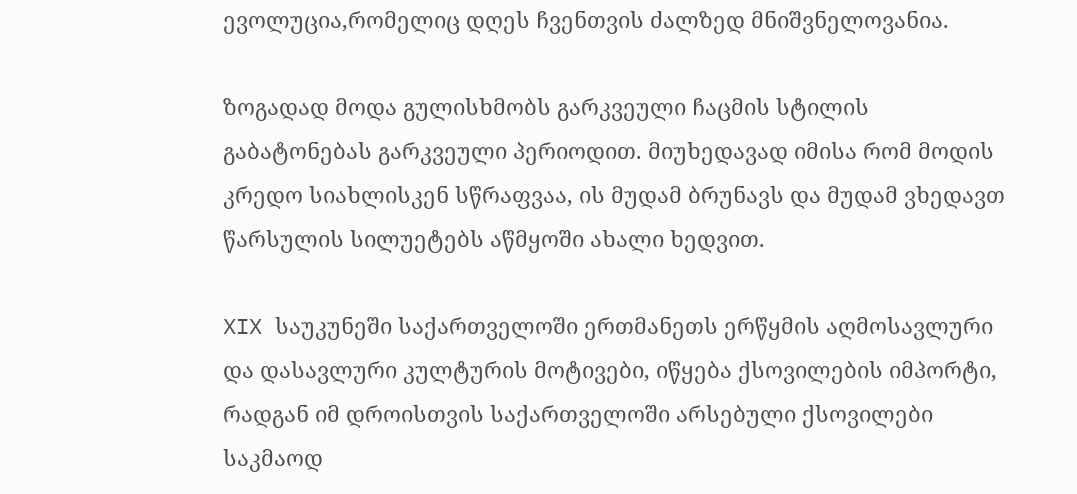ევოლუცია,რომელიც დღეს ჩვენთვის ძალზედ მნიშვნელოვანია.

ზოგადად მოდა გულისხმობს გარკვეული ჩაცმის სტილის გაბატონებას გარკვეული პერიოდით. მიუხედავად იმისა რომ მოდის კრედო სიახლისკენ სწრაფვაა, ის მუდამ ბრუნავს და მუდამ ვხედავთ წარსულის სილუეტებს აწმყოში ახალი ხედვით.

XIX საუკუნეში საქართველოში ერთმანეთს ერწყმის აღმოსავლური და დასავლური კულტურის მოტივები, იწყება ქსოვილების იმპორტი, რადგან იმ დროისთვის საქართველოში არსებული ქსოვილები საკმაოდ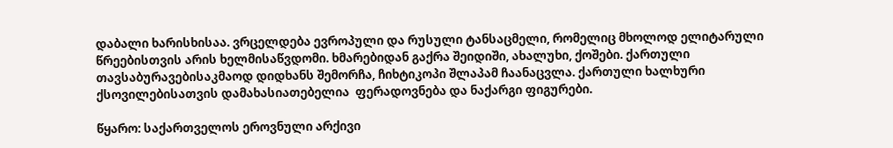დაბალი ხარისხისაა. ვრცელდება ევროპული და რუსული ტანსაცმელი, რომელიც მხოლოდ ელიტარული წრეებისთვის არის ხელმისაწვდომი. ხმარებიდან გაქრა შეიდიში, ახალუხი, ქოშები. ქართული თავსაბურავებისაკმაოდ დიდხანს შემორჩა, ჩიხტიკოპი შლაპამ ჩაანაცვლა. ქართული ხალხური ქსოვილებისათვის დამახასიათებელია  ფერადოვნება და ნაქარგი ფიგურები.

წყარო: საქართველოს ეროვნული არქივი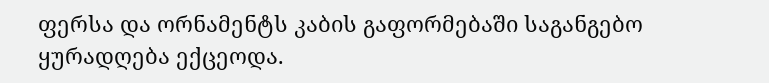ფერსა და ორნამენტს კაბის გაფორმებაში საგანგებო ყურადღება ექცეოდა.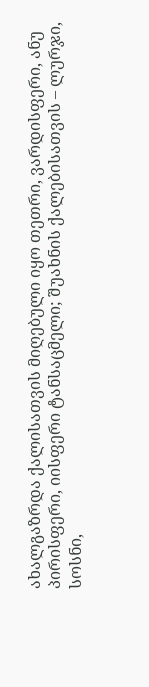ახალგაზრდა ქალისათვის მიღებული იყო თეთრი, ვარდისფერი, ანუ პირისფერი, იისფერი ტანსაცმელი; შუახნის ქალებისათვის – ლურჯი, სოსნი,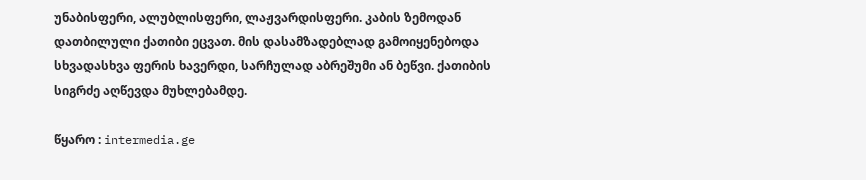უნაბისფერი, ალუბლისფერი, ლაჟვარდისფერი. კაბის ზემოდან დათბილული ქათიბი ეცვათ. მის დასამზადებლად გამოიყენებოდა სხვადასხვა ფერის ხავერდი, სარჩულად აბრეშუმი ან ბეწვი. ქათიბის სიგრძე აღწევდა მუხლებამდე.

წყარო : intermedia.ge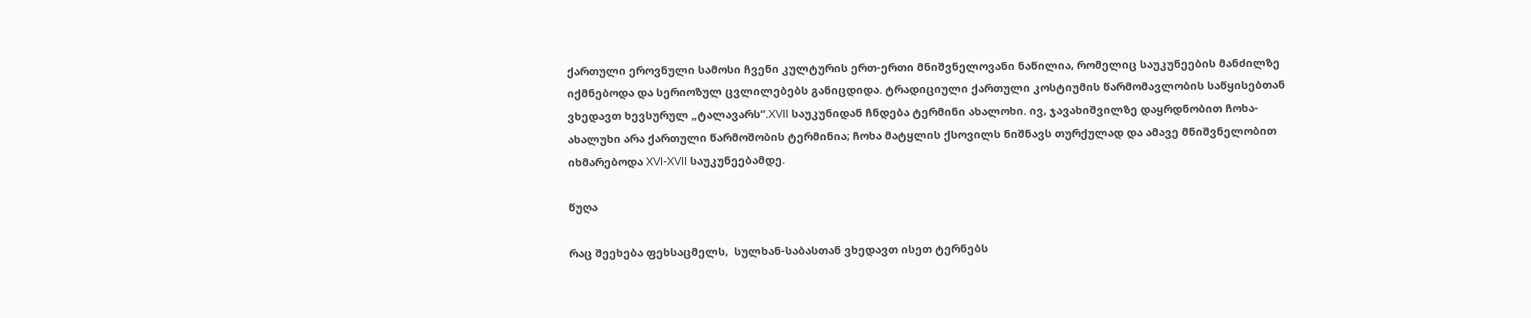ქართული ეროვნული სამოსი ჩვენი კულტურის ერთ-ერთი მნიშვნელოვანი ნაწილია, რომელიც საუკუნეების მანძილზე იქმნებოდა და სერიოზულ ცვლილებებს განიცდიდა. ტრადიციული ქართული კოსტიუმის წარმომავლობის საწყისებთან ვხედავთ ხევსურულ „ტალავარს“.XVII საუკუნიდან ჩნდება ტერმინი ახალოხი. ივ, ჯავახიშვილზე დაყრდნობით ჩოხა-ახალუხი არა ქართული წარმოშობის ტერმინია; ჩოხა მატყლის ქსოვილს ნიშნავს თურქულად და ამავე მნიშვნელობით იხმარებოდა XVI-XVII საუკუნეებამდე.

წუღა

რაც შეეხება ფეხსაცმელს,  სულხან-საბასთან ვხედავთ ისეთ ტერნებს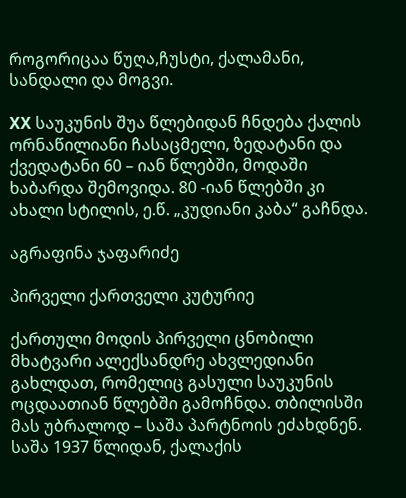როგორიცაა წუღა,ჩუსტი, ქალამანი, სანდალი და მოგვი.

XX საუკუნის შუა წლებიდან ჩნდება ქალის ორნაწილიანი ჩასაცმელი, ზედატანი და ქვედატანი 60 – იან წლებში, მოდაში ხაბარდა შემოვიდა. 80 -იან წლებში კი ახალი სტილის, ე.წ. „კუდიანი კაბა“ გაჩნდა.

აგრაფინა ჯაფარიძე

პირველი ქართველი კუტურიე

ქართული მოდის პირველი ცნობილი მხატვარი ალექსანდრე ახვლედიანი გახლდათ, რომელიც გასული საუკუნის ოცდაათიან წლებში გამოჩნდა. თბილისში მას უბრალოდ – საშა პარტნოის ეძახდნენ. საშა 1937 წლიდან, ქალაქის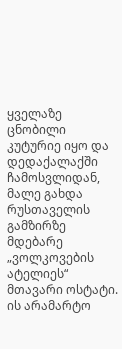ყველაზე ცნობილი კუტურიე იყო და დედაქალაქში ჩამოსვლიდან, მალე გახდა რუსთაველის გამზირზე მდებარე „ვოლკოვების ატელიეს“ მთავარი ოსტატი. ის არამარტო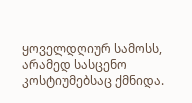ყოველდღიურ სამოსს, არამედ სასცენო კოსტიუმებსაც ქმნიდა.